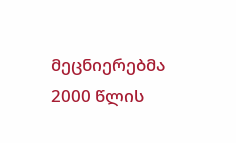მეცნიერებმა 2000 წლის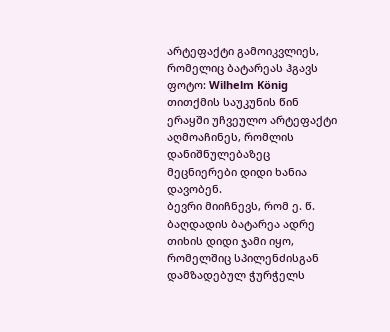არტეფაქტი გამოიკვლიეს, რომელიც ბატარეას ჰგავს
ფოტო: Wilhelm König
თითქმის საუკუნის წინ ერაყში უჩვეულო არტეფაქტი აღმოაჩინეს, რომლის დანიშნულებაზეც მეცნიერები დიდი ხანია დავობენ.
ბევრი მიიჩნევს, რომ ე. წ. ბაღდადის ბატარეა ადრე თიხის დიდი ჯამი იყო, რომელშიც სპილენძისგან დამზადებულ ჭურჭელს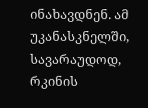ინახავდნენ. ამ უკანასკნელში, სავარაუდოდ, რკინის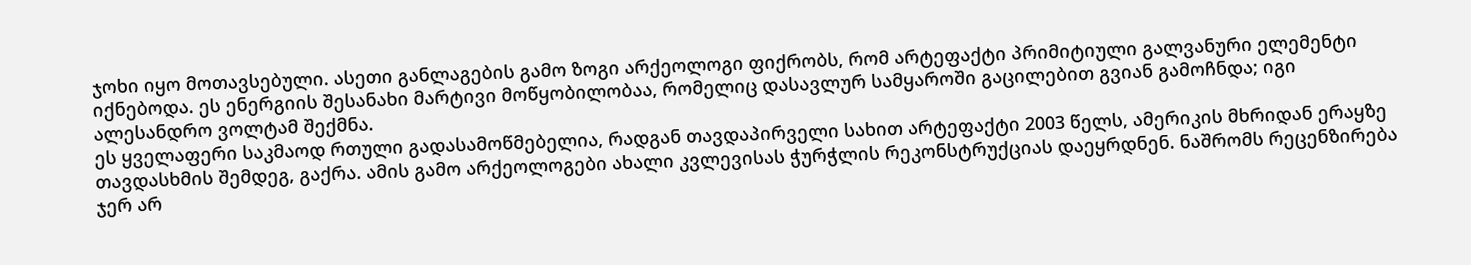ჯოხი იყო მოთავსებული. ასეთი განლაგების გამო ზოგი არქეოლოგი ფიქრობს, რომ არტეფაქტი პრიმიტიული გალვანური ელემენტი იქნებოდა. ეს ენერგიის შესანახი მარტივი მოწყობილობაა, რომელიც დასავლურ სამყაროში გაცილებით გვიან გამოჩნდა; იგი ალესანდრო ვოლტამ შექმნა.
ეს ყველაფერი საკმაოდ რთული გადასამოწმებელია, რადგან თავდაპირველი სახით არტეფაქტი 2003 წელს, ამერიკის მხრიდან ერაყზე თავდასხმის შემდეგ, გაქრა. ამის გამო არქეოლოგები ახალი კვლევისას ჭურჭლის რეკონსტრუქციას დაეყრდნენ. ნაშრომს რეცენზირება ჯერ არ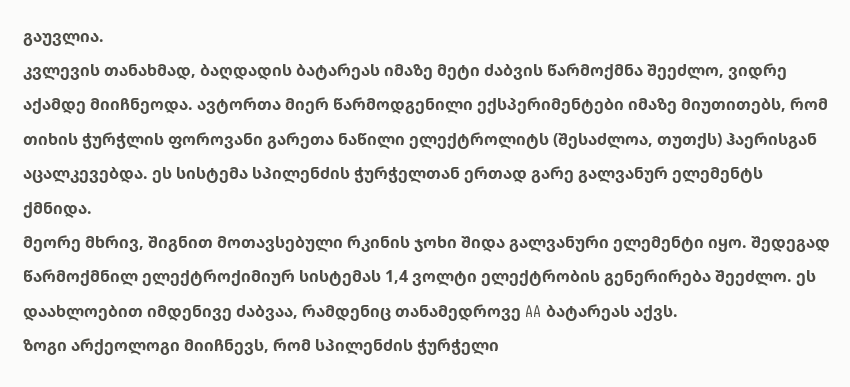გაუვლია.
კვლევის თანახმად, ბაღდადის ბატარეას იმაზე მეტი ძაბვის წარმოქმნა შეეძლო, ვიდრე აქამდე მიიჩნეოდა. ავტორთა მიერ წარმოდგენილი ექსპერიმენტები იმაზე მიუთითებს, რომ თიხის ჭურჭლის ფოროვანი გარეთა ნაწილი ელექტროლიტს (შესაძლოა, თუთქს) ჰაერისგან აცალკევებდა. ეს სისტემა სპილენძის ჭურჭელთან ერთად გარე გალვანურ ელემენტს ქმნიდა.
მეორე მხრივ, შიგნით მოთავსებული რკინის ჯოხი შიდა გალვანური ელემენტი იყო. შედეგად წარმოქმნილ ელექტროქიმიურ სისტემას 1,4 ვოლტი ელექტრობის გენერირება შეეძლო. ეს დაახლოებით იმდენივე ძაბვაა, რამდენიც თანამედროვე AA ბატარეას აქვს.
ზოგი არქეოლოგი მიიჩნევს, რომ სპილენძის ჭურჭელი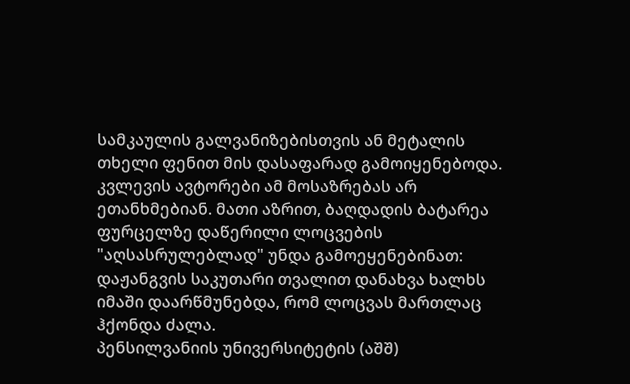სამკაულის გალვანიზებისთვის ან მეტალის თხელი ფენით მის დასაფარად გამოიყენებოდა. კვლევის ავტორები ამ მოსაზრებას არ ეთანხმებიან. მათი აზრით, ბაღდადის ბატარეა ფურცელზე დაწერილი ლოცვების "აღსასრულებლად" უნდა გამოეყენებინათ: დაჟანგვის საკუთარი თვალით დანახვა ხალხს იმაში დაარწმუნებდა, რომ ლოცვას მართლაც ჰქონდა ძალა.
პენსილვანიის უნივერსიტეტის (აშშ)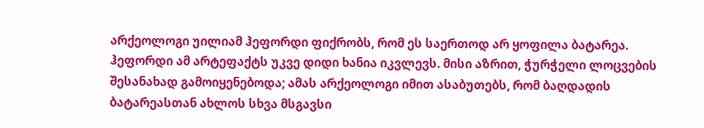არქეოლოგი უილიამ ჰეფორდი ფიქრობს, რომ ეს საერთოდ არ ყოფილა ბატარეა. ჰეფორდი ამ არტეფაქტს უკვე დიდი ხანია იკვლევს. მისი აზრით, ჭურჭელი ლოცვების შესანახად გამოიყენებოდა; ამას არქეოლოგი იმით ასაბუთებს, რომ ბაღდადის ბატარეასთან ახლოს სხვა მსგავსი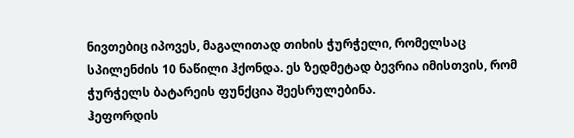ნივთებიც იპოვეს, მაგალითად თიხის ჭურჭელი, რომელსაც სპილენძის 10 ნაწილი ჰქონდა. ეს ზედმეტად ბევრია იმისთვის, რომ ჭურჭელს ბატარეის ფუნქცია შეესრულებინა.
ჰეფორდის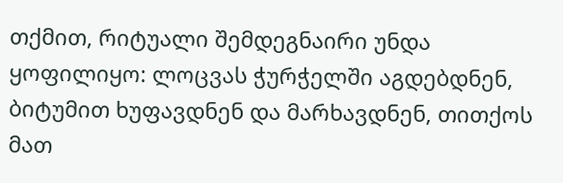თქმით, რიტუალი შემდეგნაირი უნდა ყოფილიყო: ლოცვას ჭურჭელში აგდებდნენ, ბიტუმით ხუფავდნენ და მარხავდნენ, თითქოს მათ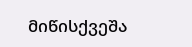მიწისქვეშა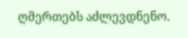ღმერთებს აძლევდნენო.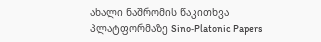ახალი ნაშრომის წაკითხვა პლატფორმაზე Sino‑Platonic Papers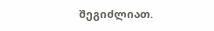შეგიძლიათ.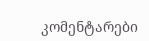კომენტარები